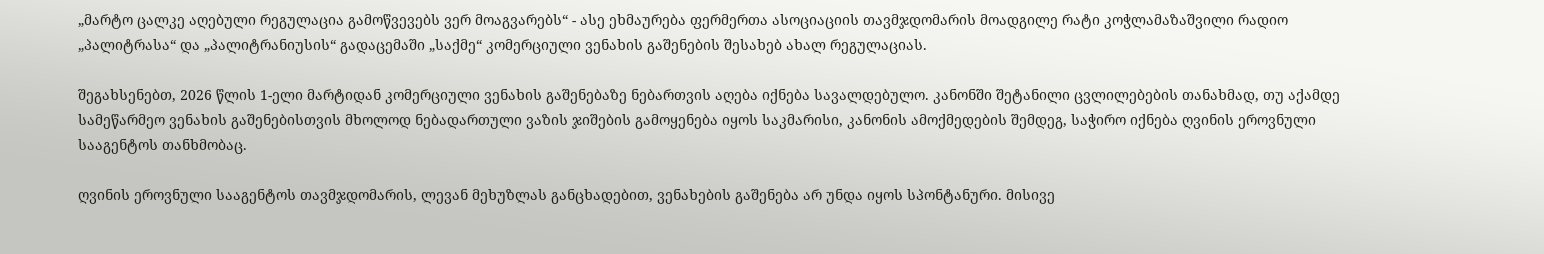„მარტო ცალკე აღებული რეგულაცია გამოწვევებს ვერ მოაგვარებს“ - ასე ეხმაურება ფერმერთა ასოციაციის თავმჯდომარის მოადგილე რატი კოჭლამაზაშვილი რადიო „პალიტრასა“ და „პალიტრანიუსის“ გადაცემაში „საქმე“ კომერციული ვენახის გაშენების შესახებ ახალ რეგულაციას.

შეგახსენებთ, 2026 წლის 1-ელი მარტიდან კომერციული ვენახის გაშენებაზე ნებართვის აღება იქნება სავალდებულო. კანონში შეტანილი ცვლილებების თანახმად, თუ აქამდე სამეწარმეო ვენახის გაშენებისთვის მხოლოდ ნებადართული ვაზის ჯიშების გამოყენება იყოს საკმარისი, კანონის ამოქმედების შემდეგ, საჭირო იქნება ღვინის ეროვნული სააგენტოს თანხმობაც.

ღვინის ეროვნული სააგენტოს თავმჯდომარის, ლევან მეხუზლას განცხადებით, ვენახების გაშენება არ უნდა იყოს სპონტანური. მისივე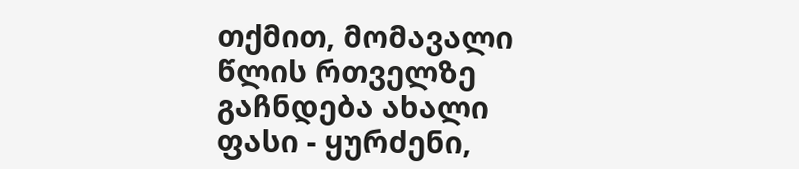თქმით, მომავალი წლის რთველზე გაჩნდება ახალი ფასი - ყურძენი,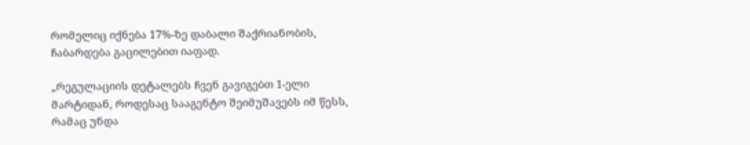რომელიც იქნება 17%-ზე დაბალი შაქრიანობის, ჩაბარდება გაცილებით იაფად.

„რეგულაციის დეტალებს ჩვენ გავიგებთ 1-ელი მარტიდან, როდესაც სააგენტო შეიმუშავებს იმ წესს, რამაც უნდა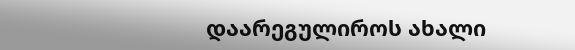დაარეგულიროს ახალი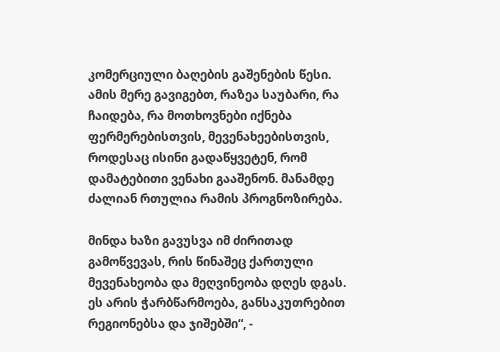კომერციული ბაღების გაშენების წესი. ამის მერე გავიგებთ, რაზეა საუბარი, რა ჩაიდება, რა მოთხოვნები იქნება ფერმერებისთვის, მევენახეებისთვის, როდესაც ისინი გადაწყვეტენ, რომ დამატებითი ვენახი გააშენონ. მანამდე ძალიან რთულია რამის პროგნოზირება.

მინდა ხაზი გავუსვა იმ ძირითად გამოწვევას, რის წინაშეც ქართული მევენახეობა და მეღვინეობა დღეს დგას. ეს არის ჭარბწარმოება, განსაკუთრებით რეგიონებსა და ჯიშებში“, -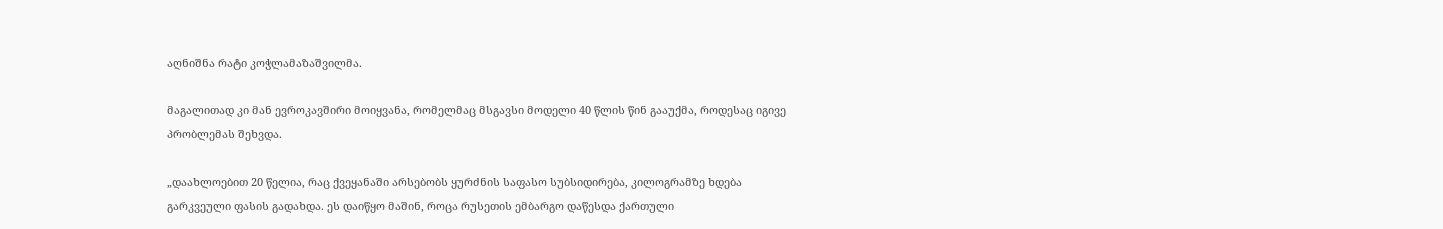აღნიშნა რატი კოჭლამაზაშვილმა.

მაგალითად კი მან ევროკავშირი მოიყვანა, რომელმაც მსგავსი მოდელი 40 წლის წინ გააუქმა, როდესაც იგივე პრობლემას შეხვდა.

„დაახლოებით 20 წელია, რაც ქვეყანაში არსებობს ყურძნის საფასო სუბსიდირება, კილოგრამზე ხდება გარკვეული ფასის გადახდა. ეს დაიწყო მაშინ, როცა რუსეთის ემბარგო დაწესდა ქართული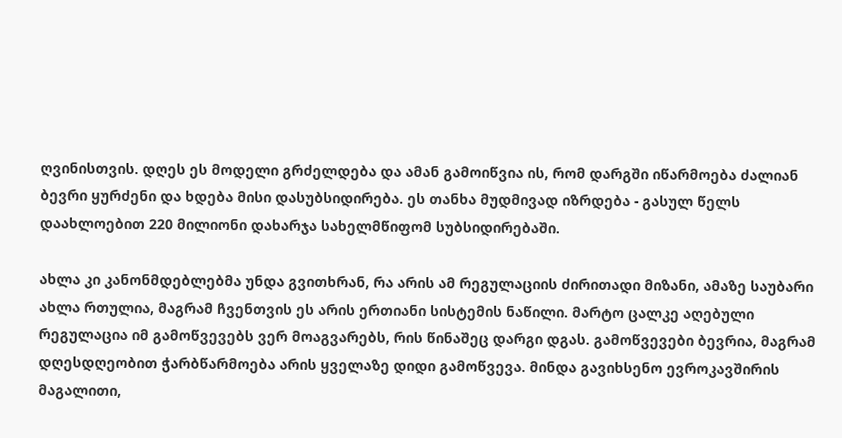ღვინისთვის. დღეს ეს მოდელი გრძელდება და ამან გამოიწვია ის, რომ დარგში იწარმოება ძალიან ბევრი ყურძენი და ხდება მისი დასუბსიდირება. ეს თანხა მუდმივად იზრდება - გასულ წელს დაახლოებით 220 მილიონი დახარჯა სახელმწიფომ სუბსიდირებაში.

ახლა კი კანონმდებლებმა უნდა გვითხრან, რა არის ამ რეგულაციის ძირითადი მიზანი, ამაზე საუბარი ახლა რთულია, მაგრამ ჩვენთვის ეს არის ერთიანი სისტემის ნაწილი. მარტო ცალკე აღებული რეგულაცია იმ გამოწვევებს ვერ მოაგვარებს, რის წინაშეც დარგი დგას. გამოწვევები ბევრია, მაგრამ დღესდღეობით ჭარბწარმოება არის ყველაზე დიდი გამოწვევა. მინდა გავიხსენო ევროკავშირის მაგალითი,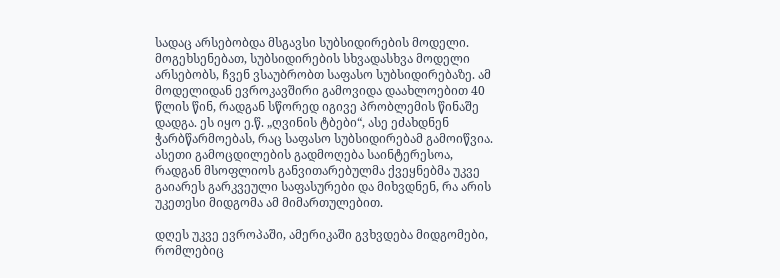სადაც არსებობდა მსგავსი სუბსიდირების მოდელი. მოგეხსენებათ, სუბსიდირების სხვადასხვა მოდელი არსებობს, ჩვენ ვსაუბრობთ საფასო სუბსიდირებაზე. ამ მოდელიდან ევროკავშირი გამოვიდა დაახლოებით 40 წლის წინ, რადგან სწორედ იგივე პრობლემის წინაშე დადგა. ეს იყო ე.წ. „ღვინის ტბები“, ასე ეძახდნენ ჭარბწარმოებას, რაც საფასო სუბსიდირებამ გამოიწვია. ასეთი გამოცდილების გადმოღება საინტერესოა, რადგან მსოფლიოს განვითარებულმა ქვეყნებმა უკვე გაიარეს გარკვეული საფასურები და მიხვდნენ, რა არის უკეთესი მიდგომა ამ მიმართულებით.

დღეს უკვე ევროპაში, ამერიკაში გვხვდება მიდგომები, რომლებიც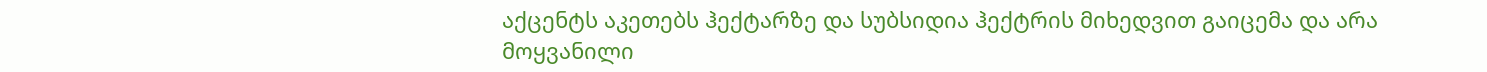აქცენტს აკეთებს ჰექტარზე და სუბსიდია ჰექტრის მიხედვით გაიცემა და არა მოყვანილი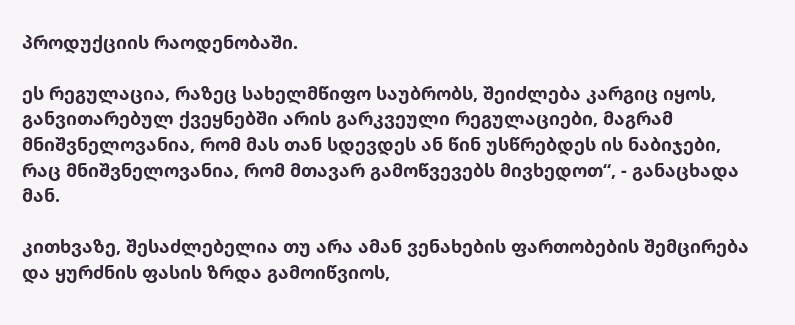პროდუქციის რაოდენობაში.

ეს რეგულაცია, რაზეც სახელმწიფო საუბრობს, შეიძლება კარგიც იყოს, განვითარებულ ქვეყნებში არის გარკვეული რეგულაციები, მაგრამ მნიშვნელოვანია, რომ მას თან სდევდეს ან წინ უსწრებდეს ის ნაბიჯები, რაც მნიშვნელოვანია, რომ მთავარ გამოწვევებს მივხედოთ“, - განაცხადა მან.

კითხვაზე, შესაძლებელია თუ არა ამან ვენახების ფართობების შემცირება და ყურძნის ფასის ზრდა გამოიწვიოს,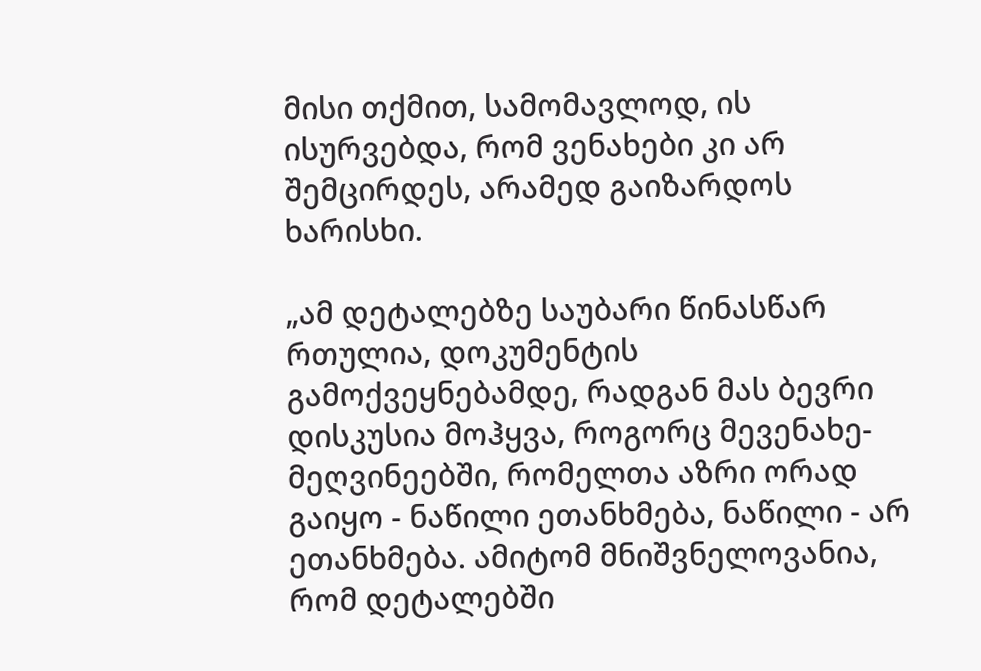მისი თქმით, სამომავლოდ, ის ისურვებდა, რომ ვენახები კი არ შემცირდეს, არამედ გაიზარდოს ხარისხი.

„ამ დეტალებზე საუბარი წინასწარ რთულია, დოკუმენტის გამოქვეყნებამდე, რადგან მას ბევრი დისკუსია მოჰყვა, როგორც მევენახე-მეღვინეებში, რომელთა აზრი ორად გაიყო - ნაწილი ეთანხმება, ნაწილი - არ ეთანხმება. ამიტომ მნიშვნელოვანია, რომ დეტალებში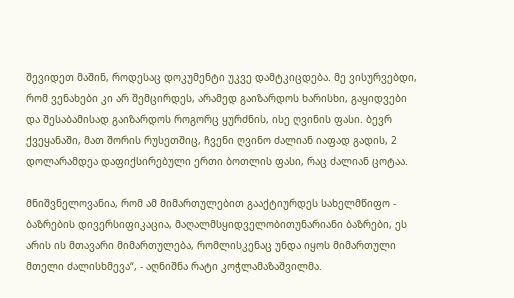შევიდეთ მაშინ, როდესაც დოკუმენტი უკვე დამტკიცდება. მე ვისურვებდი, რომ ვენახები კი არ შემცირდეს, არამედ გაიზარდოს ხარისხი, გაყიდვები და შესაბამისად გაიზარდოს როგორც ყურძნის, ისე ღვინის ფასი. ბევრ ქვეყანაში, მათ შორის რუსეთშიც, ჩვენი ღვინო ძალიან იაფად გადის, 2 დოლარამდეა დაფიქსირებული ერთი ბოთლის ფასი, რაც ძალიან ცოტაა.

მნიშვნელოვანია, რომ ამ მიმართულებით გააქტიურდეს სახელმწიფო - ბაზრების დივერსიფიკაცია, მაღალმსყიდველობითუნარიანი ბაზრები, ეს არის ის მთავარი მიმართულება, რომლისკენაც უნდა იყოს მიმართული მთელი ძალისხმევა“, - აღნიშნა რატი კოჭლამაზაშვილმა.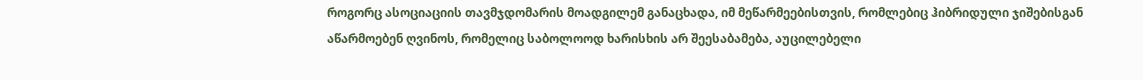როგორც ასოციაციის თავმჯდომარის მოადგილემ განაცხადა, იმ მეწარმეებისთვის, რომლებიც ჰიბრიდული ჯიშებისგან აწარმოებენ ღვინოს, რომელიც საბოლოოდ ხარისხის არ შეესაბამება, აუცილებელი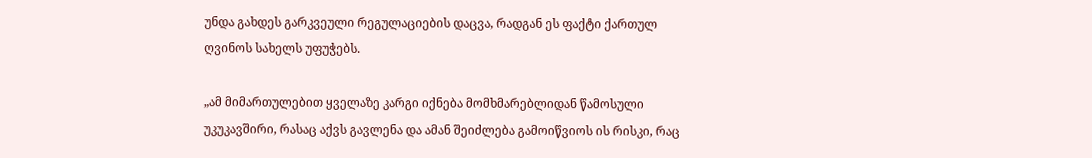უნდა გახდეს გარკვეული რეგულაციების დაცვა, რადგან ეს ფაქტი ქართულ ღვინოს სახელს უფუჭებს.

„ამ მიმართულებით ყველაზე კარგი იქნება მომხმარებლიდან წამოსული უკუკავშირი, რასაც აქვს გავლენა და ამან შეიძლება გამოიწვიოს ის რისკი, რაც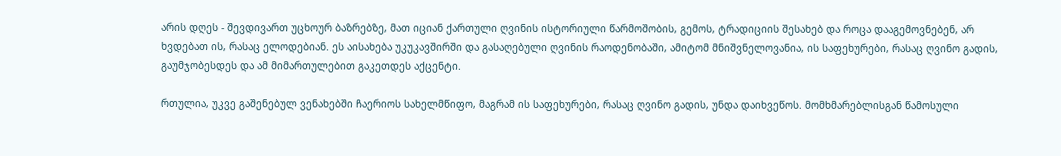არის დღეს - შევდივართ უცხოურ ბაზრებზე, მათ იციან ქართული ღვინის ისტორიული წარმოშობის, გემოს, ტრადიციის შესახებ და როცა დააგემოვნებენ, არ ხვდებათ ის, რასაც ელოდებიან. ეს აისახება უკუკავშირში და გასაღებული ღვინის რაოდენობაში, ამიტომ მნიშვნელოვანია, ის საფეხურები, რასაც ღვინო გადის, გაუმჯობესდეს და ამ მიმართულებით გაკეთდეს აქცენტი.

რთულია, უკვე გაშენებულ ვენახებში ჩაერიოს სახელმწიფო, მაგრამ ის საფეხურები, რასაც ღვინო გადის, უნდა დაიხვეწოს. მომხმარებლისგან წამოსული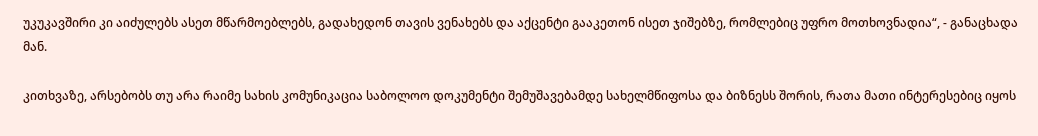უკუკავშირი კი აიძულებს ასეთ მწარმოებლებს, გადახედონ თავის ვენახებს და აქცენტი გააკეთონ ისეთ ჯიშებზე, რომლებიც უფრო მოთხოვნადია“, - განაცხადა მან.

კითხვაზე, არსებობს თუ არა რაიმე სახის კომუნიკაცია საბოლოო დოკუმენტი შემუშავებამდე სახელმწიფოსა და ბიზნესს შორის, რათა მათი ინტერესებიც იყოს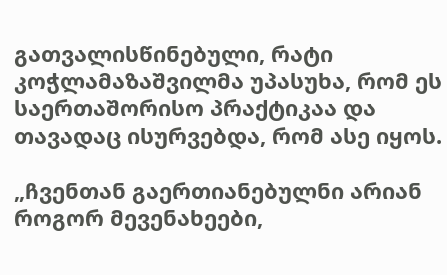გათვალისწინებული, რატი კოჭლამაზაშვილმა უპასუხა, რომ ეს საერთაშორისო პრაქტიკაა და თავადაც ისურვებდა, რომ ასე იყოს.

„ჩვენთან გაერთიანებულნი არიან როგორ მევენახეები,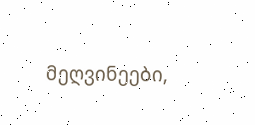მეღვინეები,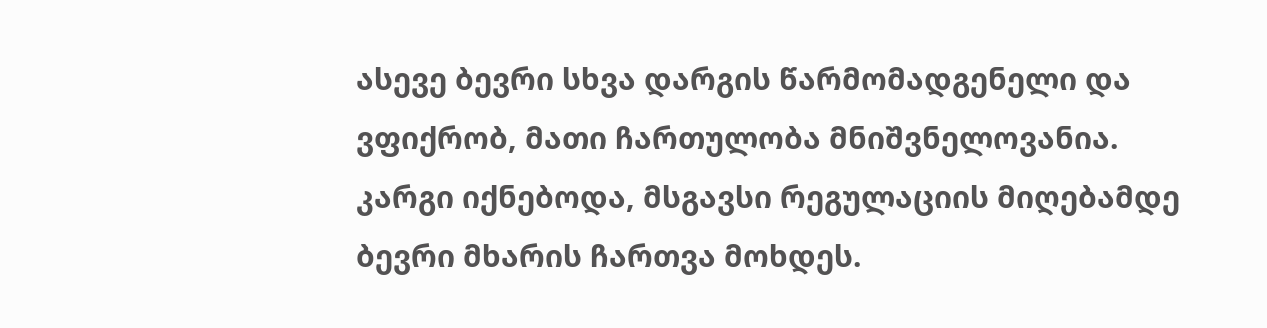ასევე ბევრი სხვა დარგის წარმომადგენელი და ვფიქრობ, მათი ჩართულობა მნიშვნელოვანია. კარგი იქნებოდა, მსგავსი რეგულაციის მიღებამდე ბევრი მხარის ჩართვა მოხდეს.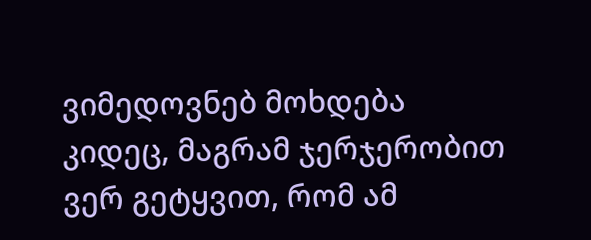ვიმედოვნებ მოხდება კიდეც, მაგრამ ჯერჯერობით ვერ გეტყვით, რომ ამ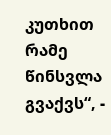კუთხით რამე წინსვლა გვაქვს“, -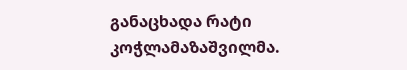განაცხადა რატი კოჭლამაზაშვილმა.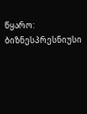წყარო: ბიზნესპრესნიუსი